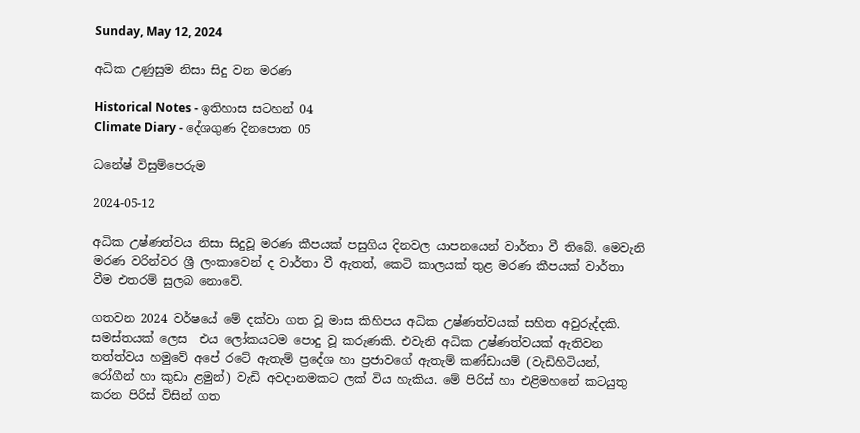Sunday, May 12, 2024

අධික උණුසුම නිසා සිදු වන මරණ

Historical Notes - ඉතිහාස සටහන් 04
Climate Diary - දේශගුණ දිනපොත 05

ධනේෂ් විසුම්පෙරුම

2024-05-12

අධික උෂ්ණත්වය නිසා සිදුවූ මරණ කීපයක් පසුගිය දිනවල යාපනයෙන් වාර්තා වී තිබේ. මෙවැනි මරණ වරින්වර ශ්‍රී ලංකාවෙන් ද වාර්තා වී ඇතත්, කෙටි කාලයක් තුළ මරණ කීපයක් වාර්තා වීම එතරම් සුලබ නොවේ.

ගතවන 2024 වර්ෂයේ මේ දක්වා ගත වූ මාස කිහිපය අධික උෂ්ණත්වයක් සහිත අවුරුද්දකි. සමස්තයක් ලෙස  එය ලෝකයටම ‌පොදු වූ කරුණකි. එවැනි අධික උෂ්ණත්වයක් ඇතිවන තත්ත්වය හමුවේ අපේ රටේ ඇතැම් ප්‍රදේශ හා ප්‍රජාවගේ ඇතැම් කණ්ඩායම් (වැඩිහිටියන්, රෝගීන් හා කුඩා ළමුන්) වැඩි අවදානමකට ලක් විය හැකිය. මේ පිරිස් හා එළිමහනේ කටයුතු කරන පිරිස් විසින් ගත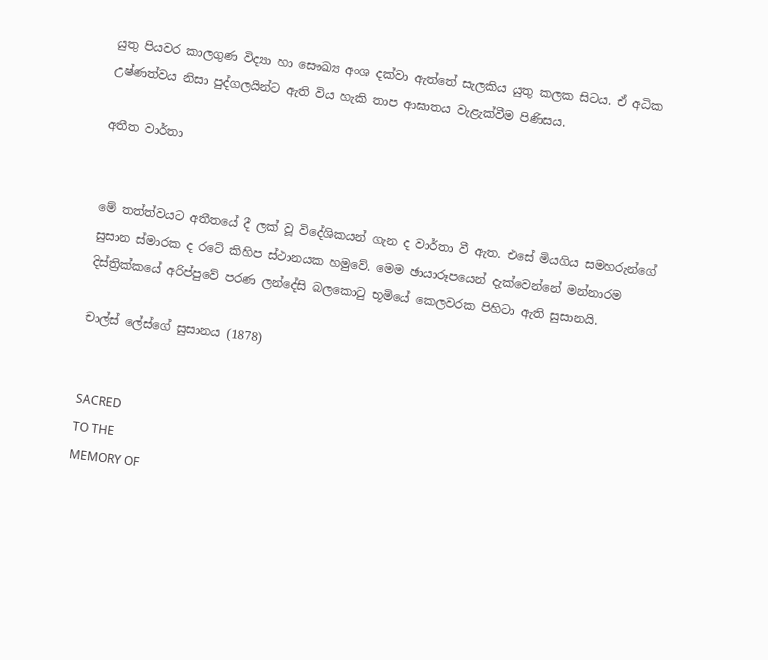යුතු පියවර කාලගුණ විද්‍යා හා සෞඛ්‍ය අංශ දක්වා ඇත්තේ සැලකිය යුතු කලක සිටය. ඒ අධික උෂ්ණත්වය නිසා පුද්ගලයින්ට ඇති විය හැකි තාප ආඝාතය වැළැක්වීම පිණිසය.

අතීත වාර්තා


මේ තත්ත්වයට අතීතයේ දී ලක් වූ විදේශිකයන් ගැන ද වාර්තා වී ඇත. එසේ මියගිය සමහරුන්ගේ සුසාන ස්මාරක ද රටේ කිහිප ස්ථානයක හමුවේ. මෙම ඡායාරූපයෙන් දැක්වෙන්නේ මන්නාරම දිස්ත්‍රික්කයේ අරිප්පුවේ පරණ ලන්දේසි බලකොටු භූමියේ කෙලවරක පිහිටා ඇති සුසානයි.

චාල්ස් ලේස්ගේ සුසානය (1878)


SACRED
TO THE
MEMORY OF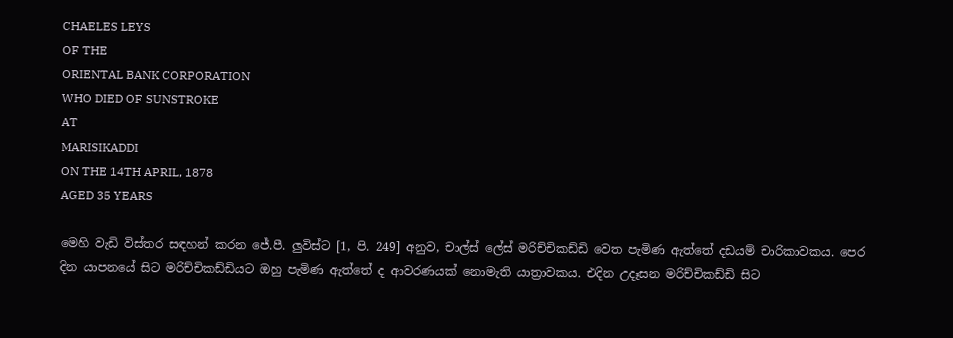CHAELES LEYS
OF THE
ORIENTAL BANK CORPORATION
WHO DIED OF SUNSTROKE
AT
MARISIKADDI
ON THE 14TH APRIL, 1878
AGED 35 YEARS

මෙහි වැඩි විස්තර සඳහන් කරන ජේ.පී. ලුවිස්ට [1, පි. 249] අනුව, චාල්ස් ලේස් මරිච්චිකඩ්ඩි වෙත පැමිණ ඇත්තේ දඩයම් චාරිකාවකය. පෙර දින යාපනයේ සිට මරිච්චිකඩ්ඩියට ඔහු පැමිණ ඇත්තේ ද ආවරණයක් නොමැති යාත්‍රාවකය. එදින උදෑසන මරිච්චිකඩ්ඩි සිට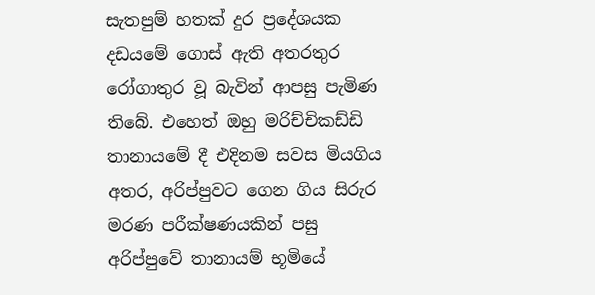සැතපුම් හතක් දුර ප්‍රදේශයක දඩයමේ ගොස් ඇති අතරතුර රෝගාතුර වූ බැවින් ආපසු පැමිණ තිබේ. එහෙත් ඔහු මරිච්චිකඩ්ඩි තානායමේ දී එදිනම සවස මියගිය අතර, අරිප්පුවට ගෙන ගිය සිරුර මරණ පරීක්ෂණයකින් පසු අරිප්පුවේ තානායම් භූමියේ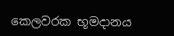කෙලවරක භූමදානය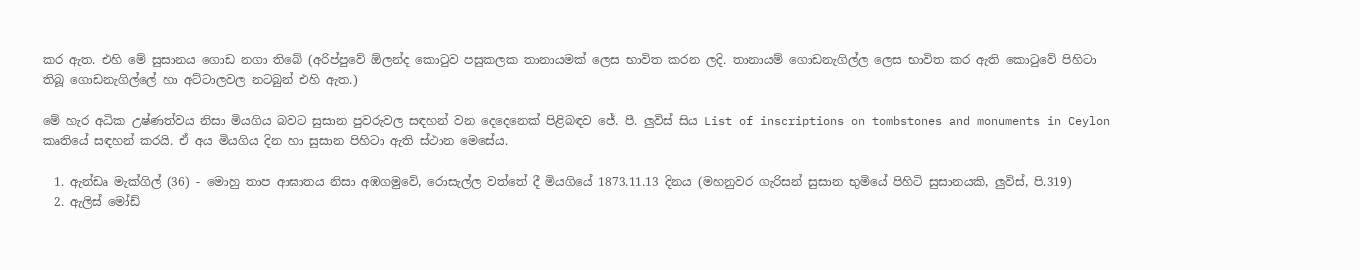කර ඇත. එහි ‌මේ සුසානය ගොඩ නගා තිබේ (අරිප්පුවේ ඕලන්ද කොටුව පසුකලක තානායමක් ලෙස භාවිත කරන ලදි. තානායම් ගොඩනැගිල්ල ලෙස භාවිත කර ඇති කොටුවේ පිහිටා තිබූ ගොඩනැගිල්ලේ හා අට්ටාලවල නටබුන් එහි ඇත.)

මේ හැර අධික උෂ්ණත්වය නිසා මියගිය බවට සුසාන පුවරුවල සඳහන් වන දෙදෙනෙක් පිළිබඳව ජේ. පී. ලුවිස් සිය List of inscriptions on tombstones and monuments in Ceylon කෘතියේ සඳහන් කරයි. ඒ අය මියගිය දින හා සුසාන පිහිටා ඇති ස්ථාන මෙසේය.

  1. ඇන්ඩෘ මැක්ගිල් (36) - මොහු තාප ආඝාතය නිසා අඹගමුවේ, රොසැල්ල වත්තේ දී මියගියේ 1873.11.13 දිනය (මහනුවර ගැරිසන් සුසාන භුමියේ පිහිටි සුසානයකි, ලුවිස්, පි.319)
  2. ඇලිස් මෝඩ්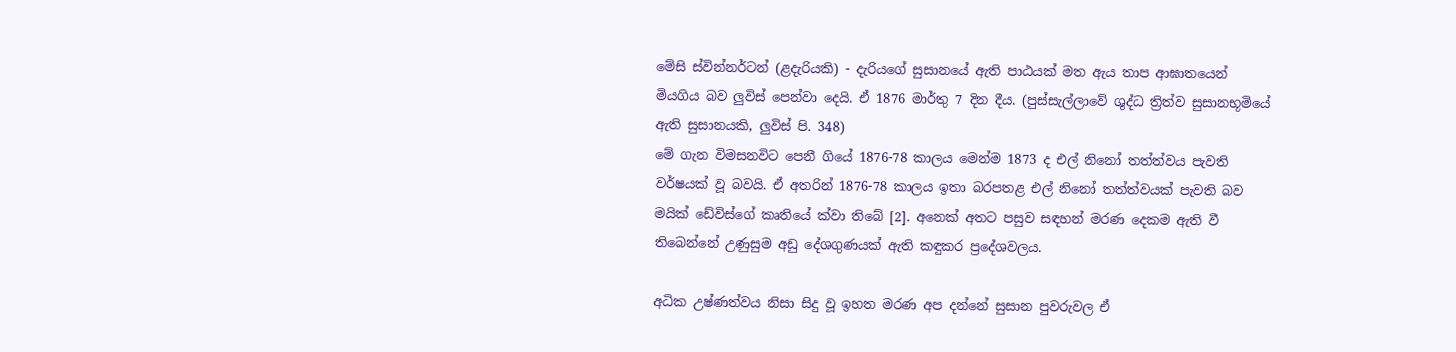මේසි ස්වින්නර්ටන් (ළදැරියකි) - දැරියගේ සුසානයේ ඇති පාඨයක් මත ඇය තාප ආඝාතයෙන් මියගිය බව ලුවිස් පෙන්වා දෙයි. ඒ 1876 මාර්තු 7 දින දීය. (පුස්සැල්ලාවේ ශුද්ධ ත්‍රිත්ව සුසානභූමියේ ඇති සුසානයකි, ලුවිස් පි. 348)
මේ ගැන විමසනවිට පෙනී ගියේ 1876-78 කාලය මෙන්ම 1873 ද එල් නිනෝ තත්ත්වය පැවති වර්ෂයක් වූ බවයි. ඒ අතරින් 1876-78 කාලය ඉතා බරපතළ එල් නිනෝ තත්ත්වයක් පැවති බව මයික් ඩේවිස්ගේ කෘතියේ ක්වා තිබේ [2]. අනෙක් අතට පසුව සඳහන් මරණ දෙකම ඇති වී තිබෙන්‌නේ උණුසුම අඩු දේශගුණයක් ඇති කඳුකර ප්‍රදේශවලය.

අධික උෂ්ණත්වය නිසා සිදු වූ ඉහත මරණ අප දන්නේ සුසාන පුවරුවල ඒ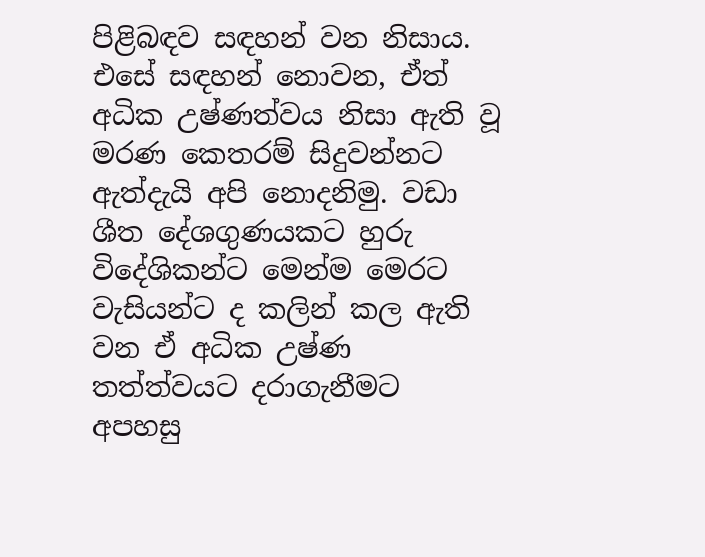පිළිබඳව සඳහන් වන නිසාය. එසේ සඳහන් නොවන, ඒත් අධික උෂ්ණත්වය නිසා ඇති වූ මරණ කෙතරම් සිදුවන්නට ඇත්දැයි අපි නොදනිමු. වඩා ශීත දේශගුණයකට හුරු විදේශිකන්ට මෙන්ම මෙරට වැසියන්ට ද කලින් කල ඇති වන ඒ අධික උෂ්ණ තත්ත්වයට දරාගැනීමට අපහසු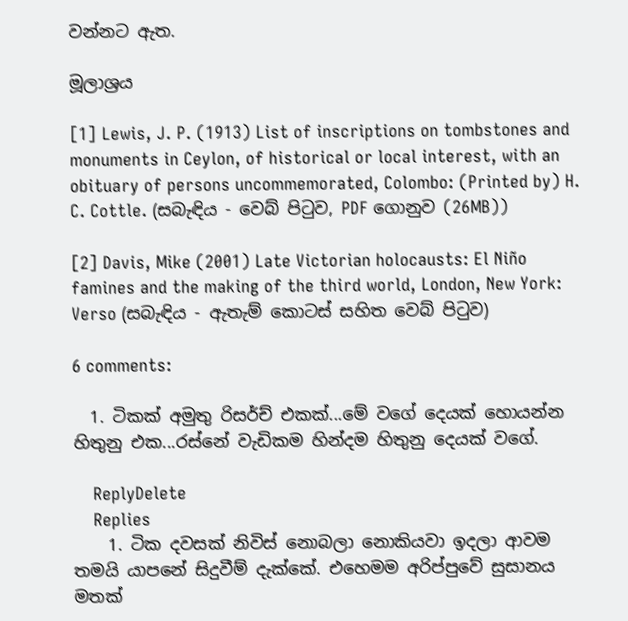වන්නට ඇත.

මූලාශ්‍රය

[1] Lewis, J. P. (1913) List of inscriptions on tombstones and monuments in Ceylon, of historical or local interest, with an obituary of persons uncommemorated, Colombo: (Printed by) H. C. Cottle. (සබැඳිය - වෙබ් පිටුව, PDF ගොනුව (26MB))

[2] Davis, Mike (2001) Late Victorian holocausts: El Niño famines and the making of the third world, London, New York: Verso (සබැඳිය - ඇතැම් කොටස් සහිත වෙබ් පිටුව)

6 comments:

  1. ටිකක් අමුතු රිසර්ච් එකක්...මේ වගේ දෙයක් හොයන්න හිතුනු එක...රස්නේ වැඩිකම හින්දම හිතුනු දෙයක් වගේ.

    ReplyDelete
    Replies
    1. ටික දවසක් නිවිස් නොබලා නොකියවා ඉදලා ආවම තමයි යාපනේ සිදුවීම් දැක්කේ. එහෙමම අරිප්පුවේ සුසානය මතක්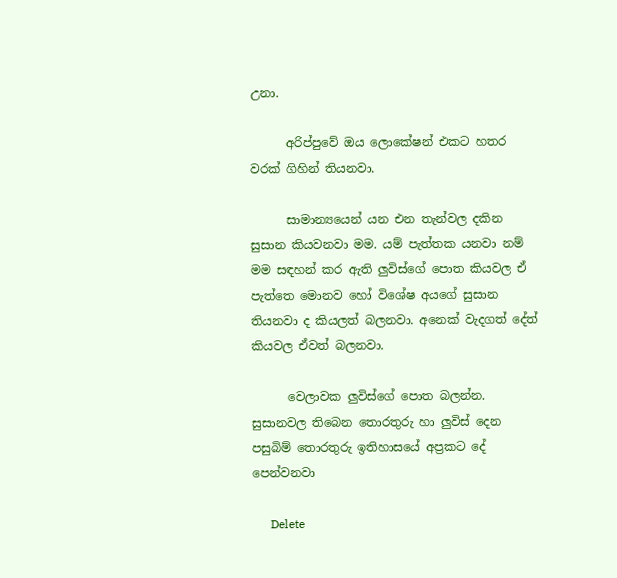උනා.

      අරිප්පුවේ ඔය ලොකේෂන් එකට හතර වරක් ගිහින් තියනවා.

      සාමාන්‍යයෙන් යන එන තැන්වල දකින සුසාන කියවනවා මම. යම් පැත්තක යනවා නම් මම සඳහන් කර ඇති ලුවිස්ගේ පොත කියවල ඒ පැත්තෙ මොනව හෝ විශේෂ අයගේ සුසාන තියනවා ද කියලත් බලනවා. අනෙක් වැදගත් දේත් කියවල ඒවත් බලනවා.

      වෙලාවක ලුවිස්ගේ පොත බලන්න. සුසානවල තිබෙන තොරතුරු හා ලුවිස් දෙන පසුබිම් තොරතුරු ඉතිහාසයේ අප්‍රකට දේ පෙන්වනවා

      Delete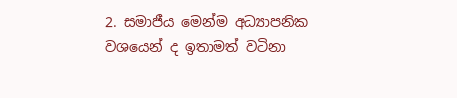2. සමාජීය මෙන්ම අධ්‍යාපනික වශයෙන් ද ඉතාමත් වටිනා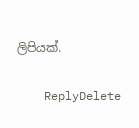ලිපියක්.

    ReplyDelete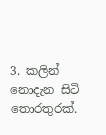3. කලින් නොදැන සිටි තොරතුරක්.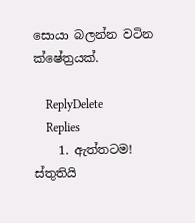සොයා බලන්න වටින ක්ෂේත්‍රයක්.

    ReplyDelete
    Replies
    1. ඇත්තටම! ස්තුතියි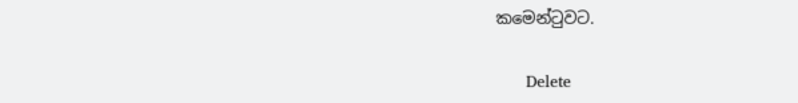කමෙන්ටුවට.

      Delete